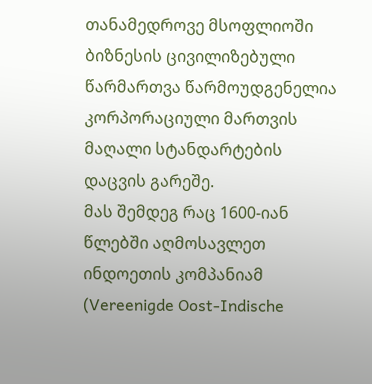თანამედროვე მსოფლიოში ბიზნესის ცივილიზებული წარმართვა წარმოუდგენელია კორპორაციული მართვის მაღალი სტანდარტების დაცვის გარეშე.
მას შემდეგ რაც 1600-იან წლებში აღმოსავლეთ ინდოეთის კომპანიამ (Vereenigde Oost-Indische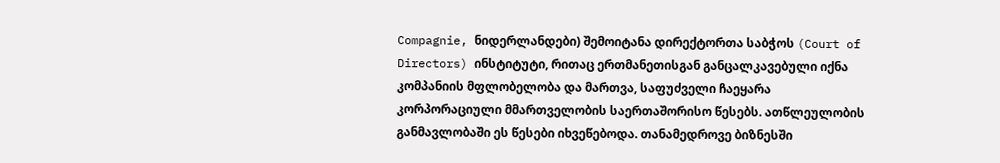Compagnie, ნიდერლანდები) შემოიტანა დირექტორთა საბჭოს (Court of Directors) ინსტიტუტი, რითაც ერთმანეთისგან განცალკავებული იქნა კომპანიის მფლობელობა და მართვა, საფუძველი ჩაეყარა კორპორაციული მმართველობის საერთაშორისო წესებს. ათწლეულობის განმავლობაში ეს წესები იხვეწებოდა. თანამედროვე ბიზნესში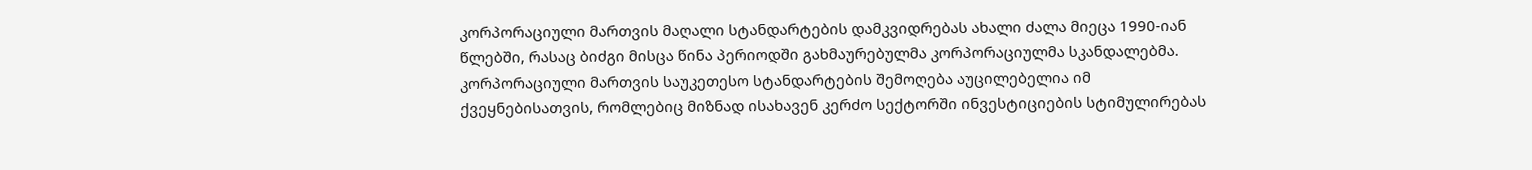კორპორაციული მართვის მაღალი სტანდარტების დამკვიდრებას ახალი ძალა მიეცა 1990-იან წლებში, რასაც ბიძგი მისცა წინა პერიოდში გახმაურებულმა კორპორაციულმა სკანდალებმა.
კორპორაციული მართვის საუკეთესო სტანდარტების შემოღება აუცილებელია იმ ქვეყნებისათვის, რომლებიც მიზნად ისახავენ კერძო სექტორში ინვესტიციების სტიმულირებას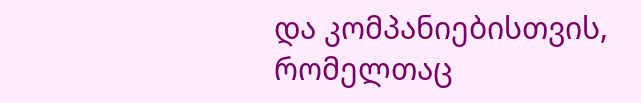და კომპანიებისთვის, რომელთაც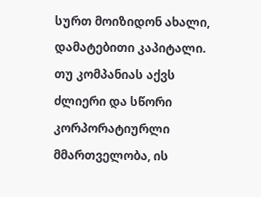სურთ მოიზიდონ ახალი, დამატებითი კაპიტალი. თუ კომპანიას აქვს ძლიერი და სწორი კორპორატიურლი მმართველობა, ის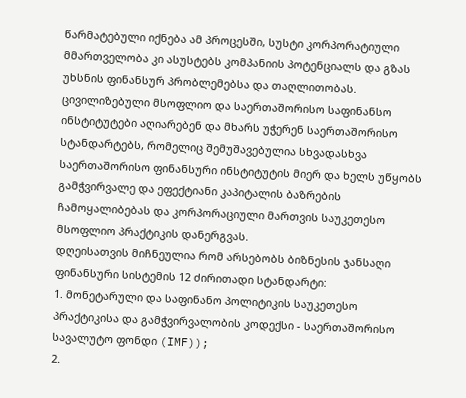წარმატებული იქნება ამ პროცესში, სუსტი კორპორატიული მმართველობა კი ასუსტებს კომპანიის პოტენციალს და გზას უხსნის ფინანსურ პრობლემებსა და თაღლითობას.
ცივილიზებული მსოფლიო და საერთაშორისო საფინანსო ინსტიტუტები აღიარებენ და მხარს უჭერენ საერთაშორისო სტანდარტებს, რომელიც შემუშავებულია სხვადასხვა საერთაშორისო ფინანსური ინსტიტუტის მიერ და ხელს უწყობს გამჭვირვალე და ეფექტიანი კაპიტალის ბაზრების ჩამოყალიბებას და კორპორაციული მართვის საუკეთესო მსოფლიო პრაქტიკის დანერგვას.
დღეისათვის მიჩნეულია რომ არსებობს ბიზნესის ჯანსაღი ფინანსური სისტემის 12 ძირითადი სტანდარტი:
1. მონეტარული და საფინანო პოლიტიკის საუკეთესო პრაქტიკისა და გამჭვირვალობის კოდექსი - საერთაშორისო სავალუტო ფონდი (IMF));
2.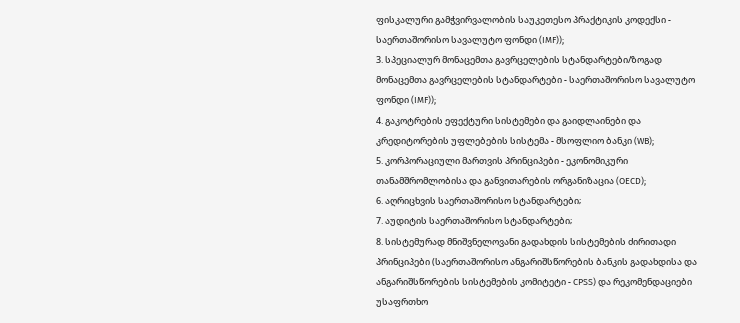ფისკალური გამჭვირვალობის საუკეთესო პრაქტიკის კოდექსი - საერთაშორისო სავალუტო ფონდი (IMF));
3. სპეციალურ მონაცემთა გავრცელების სტანდარტები/ზოგად მონაცემთა გავრცელების სტანდარტები - საერთაშორისო სავალუტო ფონდი (IMF));
4. გაკოტრების ეფექტური სისტემები და გაიდლაინები და კრედიტორების უფლებების სისტემა - მსოფლიო ბანკი (WB);
5. კორპორაციული მართვის პრინციპები - ეკონომიკური თანამშრომლობისა და განვითარების ორგანიზაცია (OECD);
6. აღრიცხვის საერთაშორისო სტანდარტები;
7. აუდიტის საერთაშორისო სტანდარტები;
8. სისტემურად მნიშვნელოვანი გადახდის სისტემების ძირითადი პრინციპები (საერთაშორისო ანგარიშსწორების ბანკის გადახდისა და ანგარიშსწორების სისტემების კომიტეტი - CPSS) და რეკომენდაციები უსაფრთხო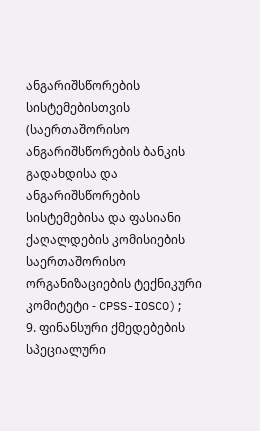ანგარიშსწორების სისტემებისთვის (საერთაშორისო ანგარიშსწორების ბანკის გადახდისა და ანგარიშსწორების სისტემებისა და ფასიანი ქაღალდების კომისიების საერთაშორისო ორგანიზაციების ტექნიკური კომიტეტი - CPSS-IOSCO);
9. ფინანსური ქმედებების სპეციალური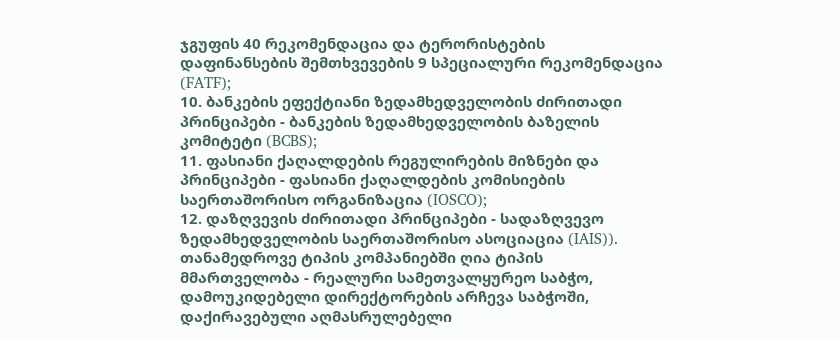ჯგუფის 40 რეკომენდაცია და ტერორისტების დაფინანსების შემთხვევების 9 სპეციალური რეკომენდაცია (FATF);
10. ბანკების ეფექტიანი ზედამხედველობის ძირითადი პრინციპები - ბანკების ზედამხედველობის ბაზელის კომიტეტი (BCBS);
11. ფასიანი ქაღალდების რეგულირების მიზნები და პრინციპები - ფასიანი ქაღალდების კომისიების საერთაშორისო ორგანიზაცია (IOSCO);
12. დაზღვევის ძირითადი პრინციპები - სადაზღვევო ზედამხედველობის საერთაშორისო ასოციაცია (IAIS)).
თანამედროვე ტიპის კომპანიებში ღია ტიპის მმართველობა - რეალური სამეთვალყურეო საბჭო, დამოუკიდებელი დირექტორების არჩევა საბჭოში, დაქირავებული აღმასრულებელი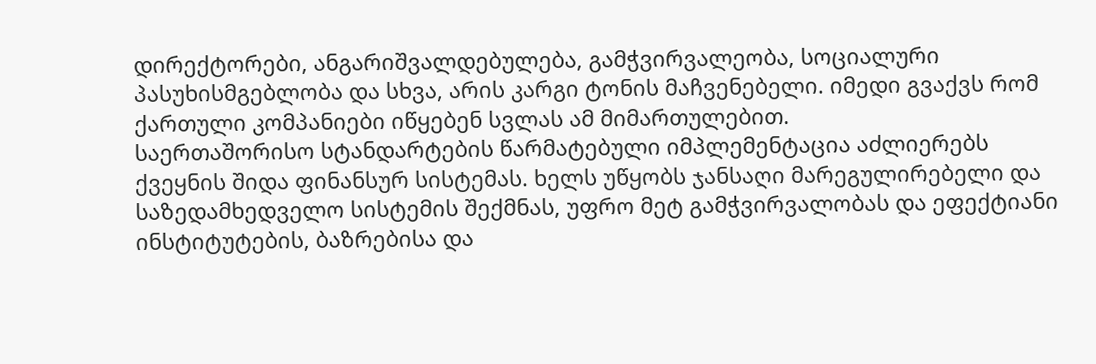დირექტორები, ანგარიშვალდებულება, გამჭვირვალეობა, სოციალური პასუხისმგებლობა და სხვა, არის კარგი ტონის მაჩვენებელი. იმედი გვაქვს რომ ქართული კომპანიები იწყებენ სვლას ამ მიმართულებით.
საერთაშორისო სტანდარტების წარმატებული იმპლემენტაცია აძლიერებს ქვეყნის შიდა ფინანსურ სისტემას. ხელს უწყობს ჯანსაღი მარეგულირებელი და საზედამხედველო სისტემის შექმნას, უფრო მეტ გამჭვირვალობას და ეფექტიანი ინსტიტუტების, ბაზრებისა და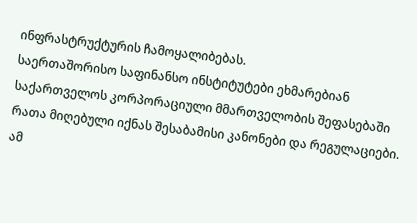ინფრასტრუქტურის ჩამოყალიბებას.
საერთაშორისო საფინანსო ინსტიტუტები ეხმარებიან საქართველოს კორპორაციული მმართველობის შეფასებაში რათა მიღებული იქნას შესაბამისი კანონები და რეგულაციები. ამ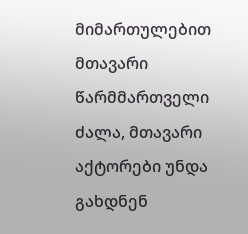მიმართულებით მთავარი წარმმართველი ძალა, მთავარი აქტორები უნდა გახდნენ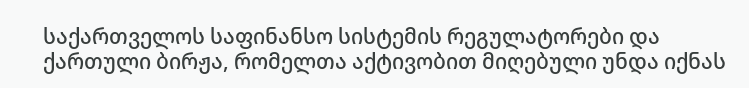საქართველოს საფინანსო სისტემის რეგულატორები და ქართული ბირჟა, რომელთა აქტივობით მიღებული უნდა იქნას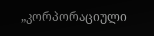„კორპორაციული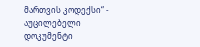მართვის კოდექსი“ - აუცილებელი დოკუმენტი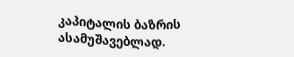კაპიტალის ბაზრის ასამუშავებლად.